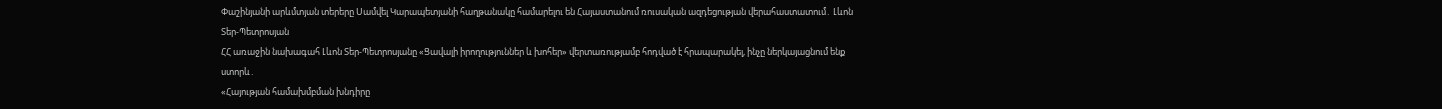Փաշինյանի արևմտյան տերերը Սամվել Կարապետյանի հաղթանակը համարելու են Հայաստանում ռուսական ազդեցության վերահաստատում․ Լևոն Տեր-Պետրոսյան
ՀՀ առաջին նախագահ Լևոն Տեր-Պետրոսյանը «Ցավալի իրողություններ և խոհեր» վերտառությամբ հոդված է հրապարակել, ինչը ներկայացնում ենք ստորև․
«Հայության համախմբման խնդիրը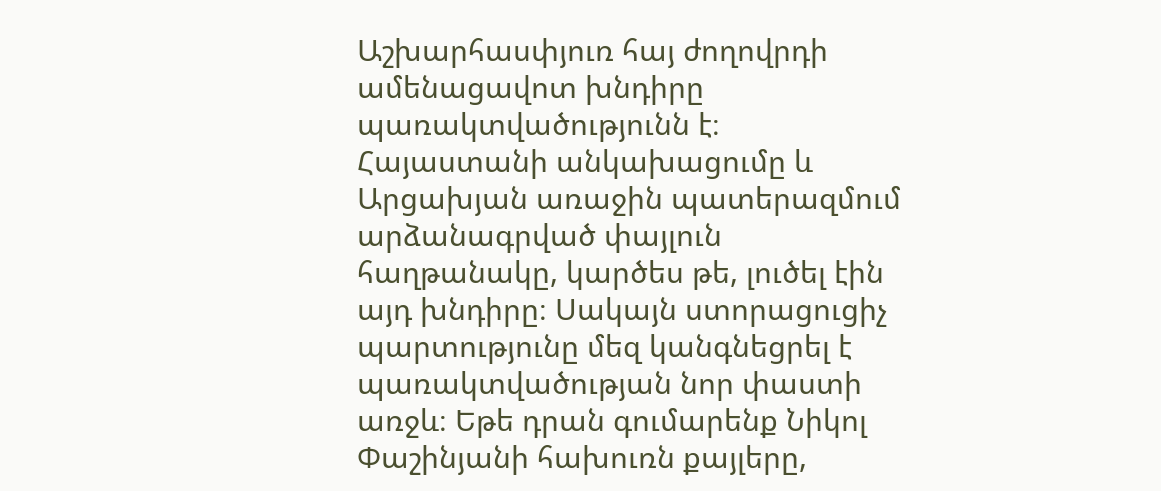Աշխարհասփյուռ հայ ժողովրդի ամենացավոտ խնդիրը պառակտվածությունն է։ Հայաստանի անկախացումը և Արցախյան առաջին պատերազմում արձանագրված փայլուն հաղթանակը, կարծես թե, լուծել էին այդ խնդիրը։ Սակայն ստորացուցիչ պարտությունը մեզ կանգնեցրել է պառակտվածության նոր փաստի առջև։ Եթե դրան գումարենք Նիկոլ Փաշինյանի հախուռն քայլերը,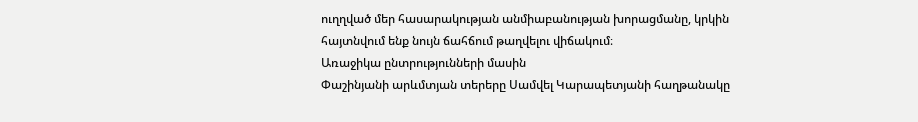ուղղված մեր հասարակության անմիաբանության խորացմանը, կրկին հայտնվում ենք նույն ճահճում թաղվելու վիճակում։
Առաջիկա ընտրությունների մասին
Փաշինյանի արևմտյան տերերը Սամվել Կարապետյանի հաղթանակը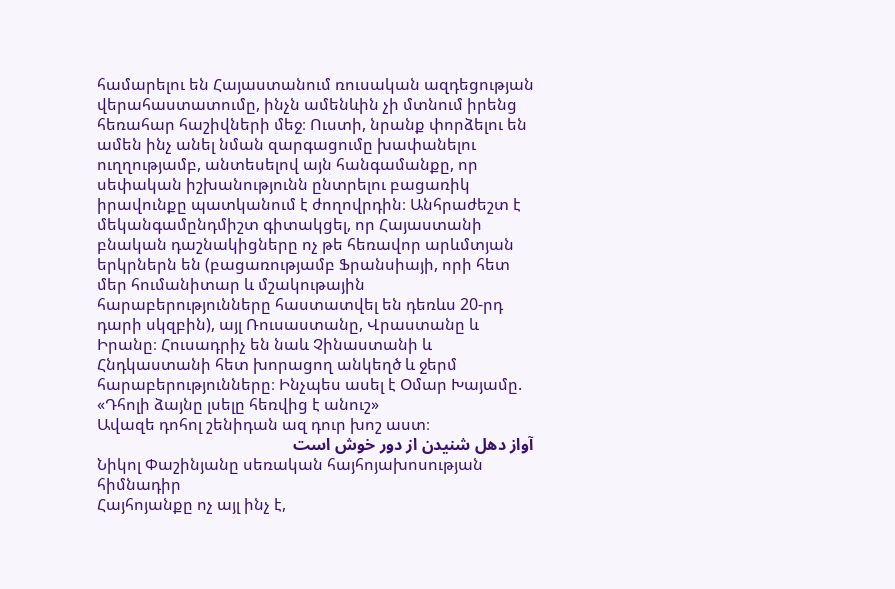համարելու են Հայաստանում ռուսական ազդեցության վերահաստատումը, ինչն ամենևին չի մտնում իրենց հեռահար հաշիվների մեջ։ Ուստի, նրանք փորձելու են ամեն ինչ անել նման զարգացումը խափանելու ուղղությամբ, անտեսելով այն հանգամանքը, որ սեփական իշխանությունն ընտրելու բացառիկ իրավունքը պատկանում է ժողովրդին։ Անհրաժեշտ է մեկանգամընդմիշտ գիտակցել, որ Հայաստանի բնական դաշնակիցները ոչ թե հեռավոր արևմտյան երկրներն են (բացառությամբ Ֆրանսիայի, որի հետ մեր հումանիտար և մշակութային հարաբերությունները հաստատվել են դեռևս 20-րդ դարի սկզբին), այլ Ռուսաստանը, Վրաստանը և Իրանը։ Հուսադրիչ են նաև Չինաստանի և Հնդկաստանի հետ խորացող անկեղծ և ջերմ հարաբերությունները։ Ինչպես ասել է Օմար Խայամը.
«Դհոլի ձայնը լսելը հեռվից է անուշ»
Ավազե դոհոլ շենիդան ազ դուր խոշ աստ։
آواز دهل شنیدن از دور خوش است
Նիկոլ Փաշինյանը սեռական հայհոյախոսության հիմնադիր
Հայհոյանքը ոչ այլ ինչ է,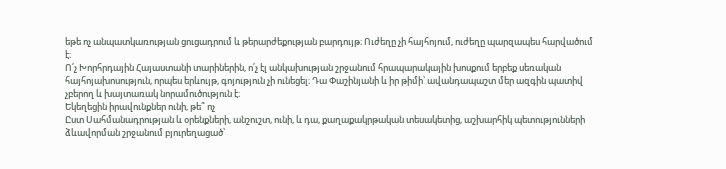եթե ոչ անպատկառության ցուցադրում և թերարժեքության բարդույթ։ Ուժեղը չի հայհոյում, ուժեղը պարզապես հարվածում է։
Ո՛չ Խորհրդային Հայաստանի տարիներին, ո՛չ էլ անկախության շրջանում հրապարակային խոսքում երբեք սեռական հայհոյախոսություն, որպես երևույթ, գոյություն չի ունեցել։ Դա Փաշինյանի և իր թիմի՝ ավանդապաշտ մեր ազգին պատիվ չբերող և խայտառակ նորամուծություն է։
Եկեղեցին իրավունքներ ունի, թե՞ ոչ
Ըստ Սահմանադրության և օրենքների, անշուշտ, ունի, և դա, քաղաքակրթական տեսակետից, աշխարհիկ պետությունների ձևավորման շրջանում բյուրեղացած՝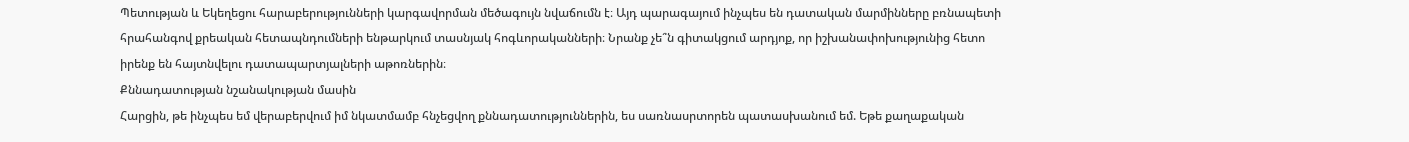Պետության և Եկեղեցու հարաբերությունների կարգավորման մեծագույն նվաճումն է։ Այդ պարագայում ինչպես են դատական մարմինները բռնապետի հրահանգով քրեական հետապնդումների ենթարկում տասնյակ հոգևորականների։ Նրանք չե՞ն գիտակցում արդյոք, որ իշխանափոխությունից հետո իրենք են հայտնվելու դատապարտյալների աթոռներին։
Քննադատության նշանակության մասին
Հարցին, թե ինչպես եմ վերաբերվում իմ նկատմամբ հնչեցվող քննադատություններին, ես սառնասրտորեն պատասխանում եմ. Եթե քաղաքական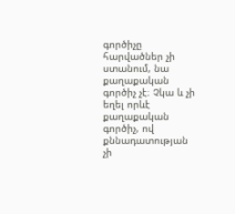գործիչը հարվածներ չի ստանում, նա քաղաքական գործիչ չէ։ Չկա և չի եղել որևէ քաղաքական գործիչ, ով քննադատության չի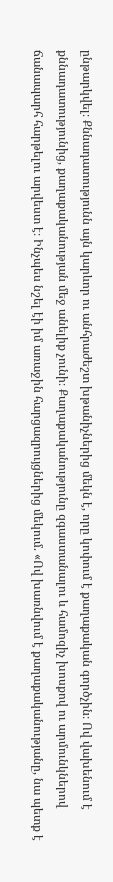ընթարկվել։ Քննադատությունն այն կարևոր ու անհրաժեշտ խթանիչներից մեկն է, որը կոփում է քաղաքական գործչին։ Ով վախենում է քննադատությունից, քաղաքականության մեջ անելիք չունի։ Քաղաքականությունը զգաստանալու և համոզիչ խոսքով ու արմունկներով ճանապարհ հարթելու արվեստ է։ Ինչպես նշել էի իմ առաջին հարցազրույցներից մեկում. «Ով խառնվում է քաղաքականությանը, նա պետք է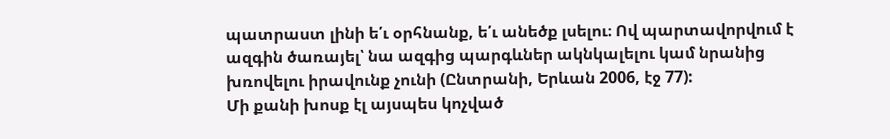պատրաստ լինի ե՛ւ օրհնանք, ե՛ւ անեծք լսելու։ Ով պարտավորվում է ազգին ծառայել՝ նա ազգից պարգևներ ակնկալելու կամ նրանից խռովելու իրավունք չունի (Ընտրանի, Երևան 2006, էջ 77):
Մի քանի խոսք էլ այսպես կոչված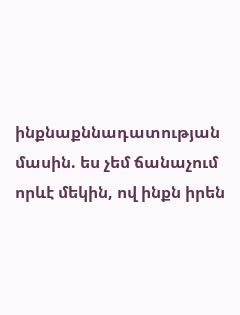ինքնաքննադատության մասին. ես չեմ ճանաչում որևէ մեկին, ով ինքն իրեն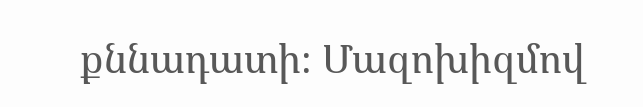քննադատի։ Մազոխիզմով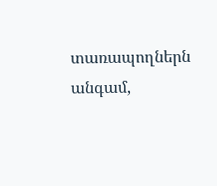տառապողներն անգամ,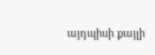այդպիսի քայլի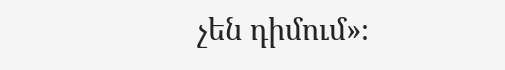չեն դիմում»։